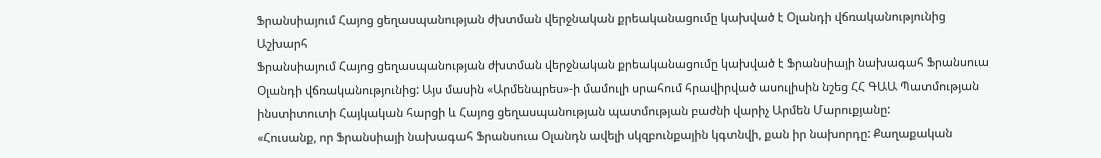Ֆրանսիայում Հայոց ցեղասպանության ժխտման վերջնական քրեականացումը կախված է Օլանդի վճռականությունից
Աշխարհ
Ֆրանսիայում Հայոց ցեղասպանության ժխտման վերջնական քրեականացումը կախված է Ֆրանսիայի նախագահ Ֆրանսուա Օլանդի վճռականությունից: Այս մասին «Արմենպրես»-ի մամուլի սրահում հրավիրված ասուլիսին նշեց ՀՀ ԳԱԱ Պատմության ինստիտուտի Հայկական հարցի և Հայոց ցեղասպանության պատմության բաժնի վարիչ Արմեն Մարուքյանը:
«Հուսանք, որ Ֆրանսիայի նախագահ Ֆրանսուա Օլանդն ավելի սկզբունքային կգտնվի, քան իր նախորդը: Քաղաքական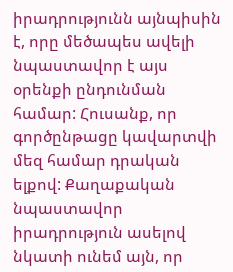իրադրությունն այնպիսին է, որը մեծապես ավելի նպաստավոր է այս օրենքի ընդունման համար: Հուսանք, որ գործընթացը կավարտվի մեզ համար դրական ելքով: Քաղաքական նպաստավոր իրադրություն ասելով նկատի ունեմ այն, որ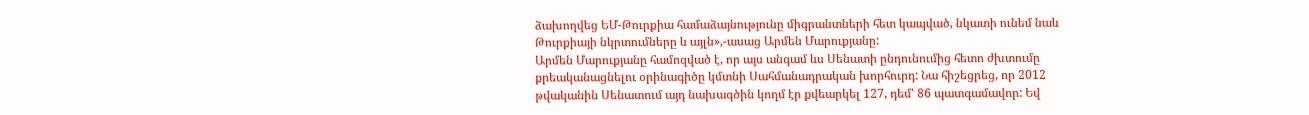ձախողվեց ԵՄ-Թուրքիա համաձայնությունը միգրանտների հետ կապված, նկատի ունեմ նաև Թուրքիայի նկրտումները և այլն»,-ասաց Արմեն Մարուքյանը:
Արմեն Մարուքյանը համոզված է, որ այս անգամ ևս Սենատի ընդունումից հետո ժխտումը քրեականացնելու օրինագիծը կմտնի Սահմանադրական խորհուրդ: Նա հիշեցրեց, որ 2012 թվականին Սենատում այդ նախագծին կողմ էր քվեարկել 127, դեմ' 86 պատգամավոր: Եվ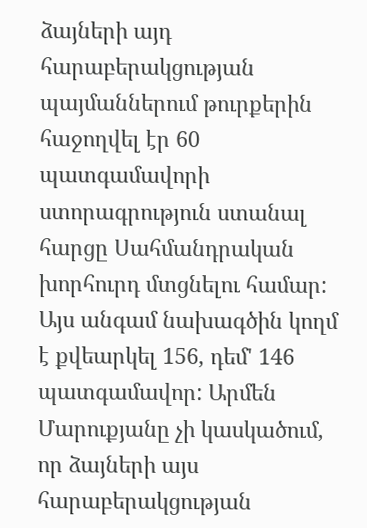ձայների այդ հարաբերակցության պայմաններում թուրքերին հաջողվել էր 60 պատգամավորի ստորագրություն ստանալ հարցը Սահմանդրական խորհուրդ մտցնելու համար: Այս անգամ նախագծին կողմ է քվեարկել 156, դեմ' 146 պատգամավոր: Արմեն Մարուքյանը չի կասկածում, որ ձայների այս հարաբերակցության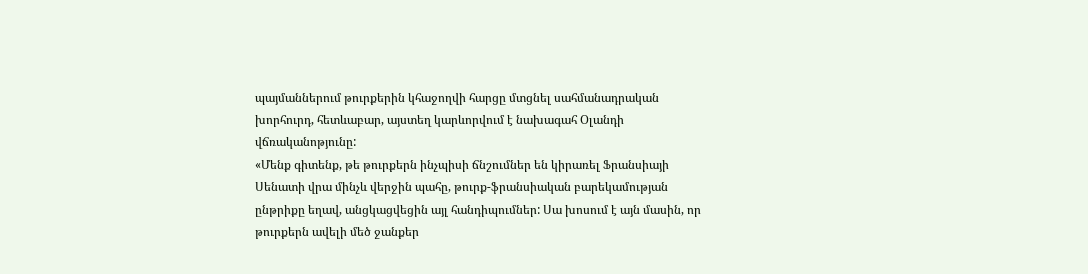պայմաններում թուրքերին կհաջողվի հարցը մտցնել սահմանադրական խորհուրդ, հետևաբար, այստեղ կարևորվում է նախագահ Օլանդի վճռականոթյունը:
«Մենք գիտենք, թե թուրքերն ինչպիսի ճնշումներ են կիրառել Ֆրանսիայի Սենատի վրա մինչև վերջին պահը, թուրք-ֆրանսիական բարեկամության ընթրիքը եղավ, անցկացվեցին այլ հանդիպումներ: Սա խոսում է այն մասին, որ թուրքերն ավելի մեծ ջանքեր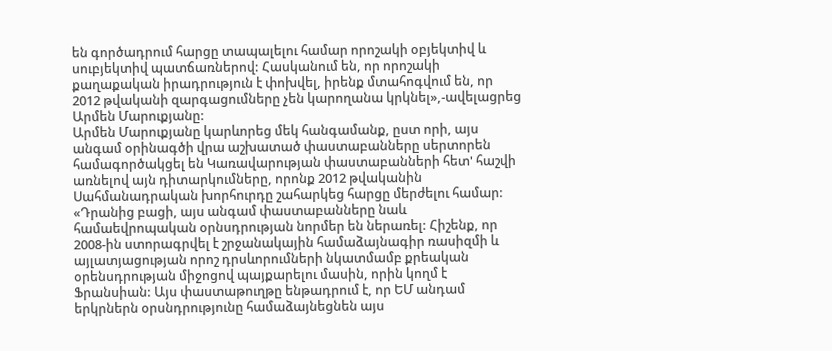են գործադրում հարցը տապալելու համար որոշակի օբյեկտիվ և սուբյեկտիվ պատճառներով: Հասկանում են, որ որոշակի քաղաքական իրադրություն է փոխվել, իրենք մտահոգվում են, որ 2012 թվականի զարգացումները չեն կարողանա կրկնել»,-ավելացրեց Արմեն Մարուքյանը:
Արմեն Մարուքյանը կարևորեց մեկ հանգամանք, ըստ որի, այս անգամ օրինագծի վրա աշխատած փաստաբանները սերտորեն համագործակցել են Կառավարության փաստաբանների հետ' հաշվի առնելով այն դիտարկումները, որոնք 2012 թվականին Սահմանադրական խորհուրդը շահարկեց հարցը մերժելու համար:
«Դրանից բացի, այս անգամ փաստաբանները նաև համաեվրոպական օրնսդրության նորմեր են ներառել: Հիշենք, որ 2008-ին ստորագրվել է շրջանակային համաձայնագիր ռասիզմի և այլատյացության որոշ դրսևորումների նկատմամբ քրեական օրենսդրության միջոցով պայքարելու մասին, որին կողմ է Ֆրանսիան: Այս փաստաթուղթը ենթադրում է, որ ԵՄ անդամ երկրներն օրսնդրությունը համաձայնեցնեն այս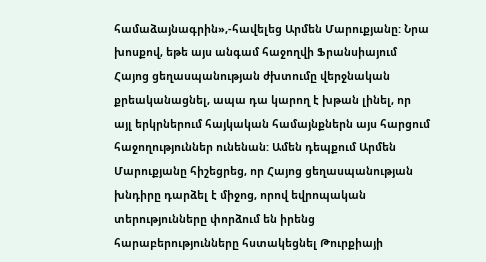համաձայնագրին»,-հավելեց Արմեն Մարուքյանը: Նրա խոսքով, եթե այս անգամ հաջողվի Ֆրանսիայում Հայոց ցեղասպանության ժխտումը վերջնական քրեականացնել, ապա դա կարող է խթան լինել, որ այլ երկրներում հայկական համայնքներն այս հարցում հաջողություններ ունենան: Ամեն դեպքում Արմեն Մարուքյանը հիշեցրեց, որ Հայոց ցեղասպանության խնդիրը դարձել է միջոց, որով եվրոպական տերությունները փորձում են իրենց հարաբերությունները հստակեցնել Թուրքիայի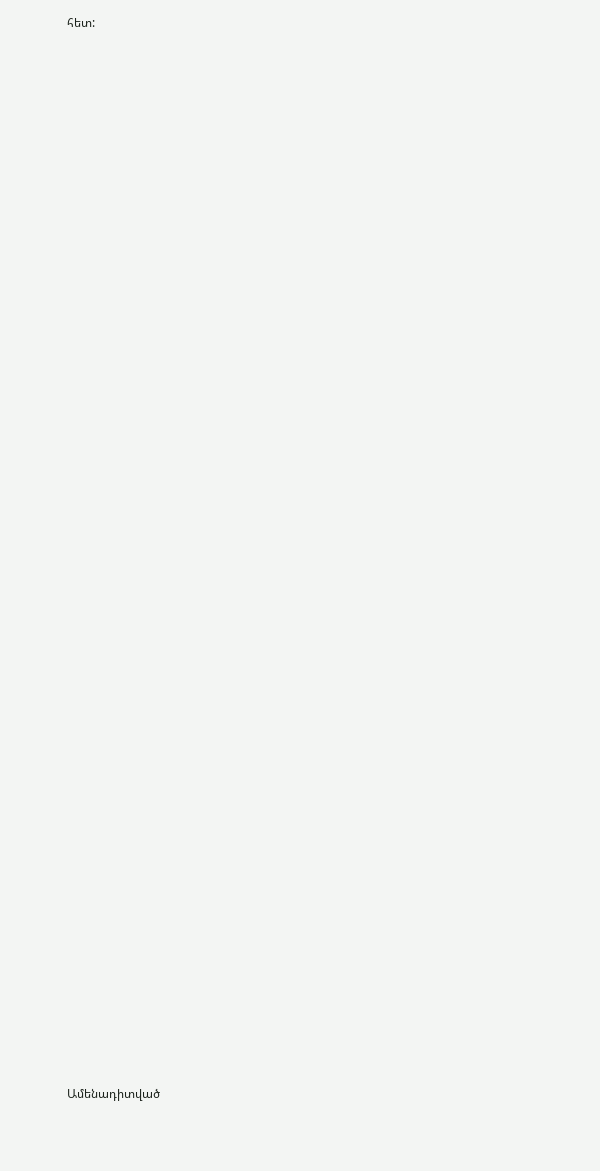հետ:


















































Ամենադիտված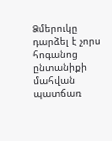Ձմերուկը դարձել է չորս հոգանոց ընտանիքի մահվան պատճառ